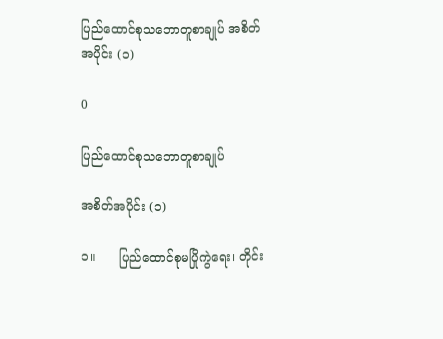ပြည်ထောင်စုသဘောတူစာချုပ် အစိတ်အပိုင်း (၁)

0

ပြည်ထောင်စုသဘောတူစာချုပ်

အစိတ်အပိုင်း (၁)

၁။      ပြည်ထောင်စုမပြိုကွဲရေး၊ တိုင်း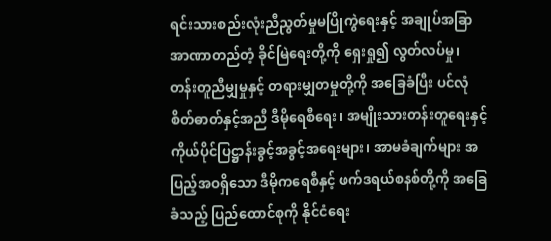ရင်းသားစည်းလုံးညီညွတ်မှုမပြိုကွဲရေးနှင့် အချုပ်အခြာအာဏာတည်တံ့ ခိုင်မြဲရေးတို့ကို ရှေးရှု၍ လွတ်လပ်မှု၊ တန်းတူညီမျှမှုနှင့် တရားမျှတမှုတို့ကို အခြေခံပြီး ပင်လုံစိတ်ဓာတ်နှင့်အညီ ဒီမိုရေစီရေး၊ အမျိုးသားတန်းတူရေးနှင့် ကိုယ်ပိုင်ပြဋ္ဌာန်းခွင့်အခွင့်အရေးများ၊ အာမခံချက်များ အပြည့်အဝရှိသော ဒီမိုကရေစီနှင့် ဖက်ဒရယ်စနစ်တို့ကို အခြေခံသည့် ပြည်ထောင်စုကို နိုင်ငံရေး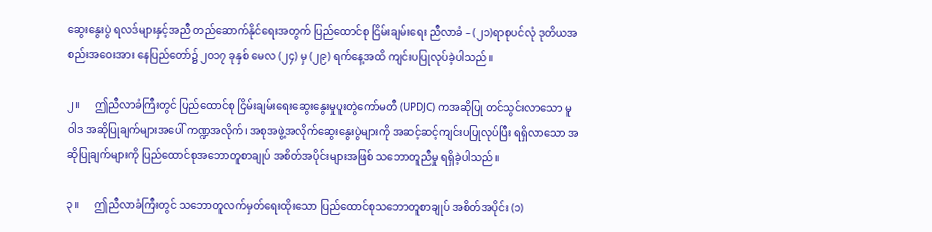ဆွေးနွေးပွဲ ရလဒ်များနှင့်အညီ တည်ဆောက်နိုင်ရေးအတွက် ပြည်ထောင်စု ငြိမ်းချမ်းရေး ညီလာခံ – (၂၁)ရာစုပင်လုံ ဒုတိယအစည်းအဝေးအား နေပြည်တော်၌ ၂၀၁၇ ခုနှစ် မေလ (၂၄) မှ (၂၉) ရက်နေ့အထိ ကျင်းပပြုလုပ်ခဲ့ပါသည်။

၂။      ဤညီလာခံကြီးတွင် ပြည်ထောင်စု ငြိမ်းချမ်းရေးဆွေးနွေးမှုပူးတွဲကော်မတီ (UPDJC) ကအဆိုပြု တင်သွင်းလာသော မူဝါဒ အဆိုပြုချက်များအပေါ် ကဏ္ဍအလိုက်၊ အစုအဖွဲ့အလိုက်ဆွေးနွေးပွဲများကို အဆင့်ဆင့်ကျင်းပပြုလုပ်ပြီး ရရှိလာသော အဆိုပြုချက်များကို ပြည်ထောင်စုအဘောတူစာချုပ် အစိတ်အပိုင်းများအဖြစ် သဘောတူညီမှု ရရှိခဲ့ပါသည်။

၃။      ဤညီလာခံကြီးတွင် သဘောတူလက်မှတ်ရေးထိုးသော ပြည်ထောင်စုသဘောတူစာချုပ် အစိတ်အပိုင်း (၁)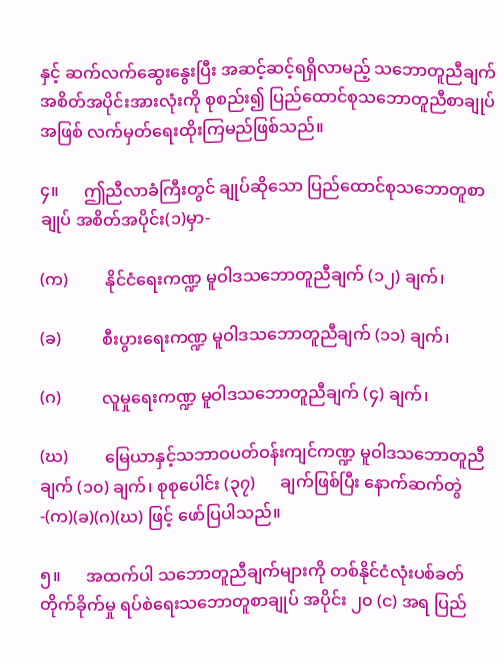နှင့် ဆက်လက်ဆွေးနွေးပြီး အဆင့်ဆင့်ရရှိလာမည့် သဘောတူညီချက် အစိတ်အပိုင်းအားလုံးကို စုစည်း၍ ပြည်ထောင်စုသဘောတူညီစာချုပ်အဖြစ် လက်မှတ်ရေးထိုးကြမည်ဖြစ်သည်။

၄။      ဤညီလာခံကြီးတွင် ချုပ်ဆိုသော ပြည်ထောင်စုသဘောတူစာချုပ် အစိတ်အပိုင်း(၁)မှာ-

(က)         နိုင်ငံရေးကဏ္ဍ မူဝါဒသဘောတူညီချက် (၁၂) ချက်၊

(ခ)          စီးပွားရေးကဏ္ဍ မူဝါဒသဘောတူညီချက် (၁၁) ချက်၊

(ဂ)          လူမှုရေးကဏ္ဍ မူဝါဒသဘောတူညီချက် (၄) ချက်၊

(ဃ)         မြေယာနှင့်သဘာဝပတ်ဝန်းကျင်ကဏ္ဍ မူဝါဒသဘောတူညီချက် (၁၀) ချက်၊ စုစုပေါင်း (၃၇)      ချက်ဖြစ်ပြီး နောက်ဆက်တွဲ-(က)(ခ)(ဂ)(ဃ) ဖြင့် ဖော်ပြပါသည်။

၅။      အထက်ပါ သဘောတူညီချက်များကို တစ်နိုင်ငံလုံးပစ်ခတ်တိုက်ခိုက်မှု ရပ်စဲရေးသဘောတူစာချုပ် အပိုင်း ၂၀ (င) အရ ပြည်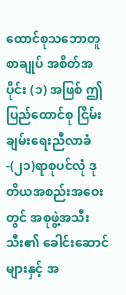ထောင်စုသဘောတူစာချုပ် အစိတ်အပိုင်း (၁) အဖြစ် ဤပြည်ထောင်စု ငြိမ်းချမ်းရေးညီလာခံ-(၂၁)ရာစုပင်လုံ ဒုတိယအစည်းအဝေးတွင် အစုဖွဲ့အသီးသီး၏ ခေါင်းဆောင်များနှင့် အ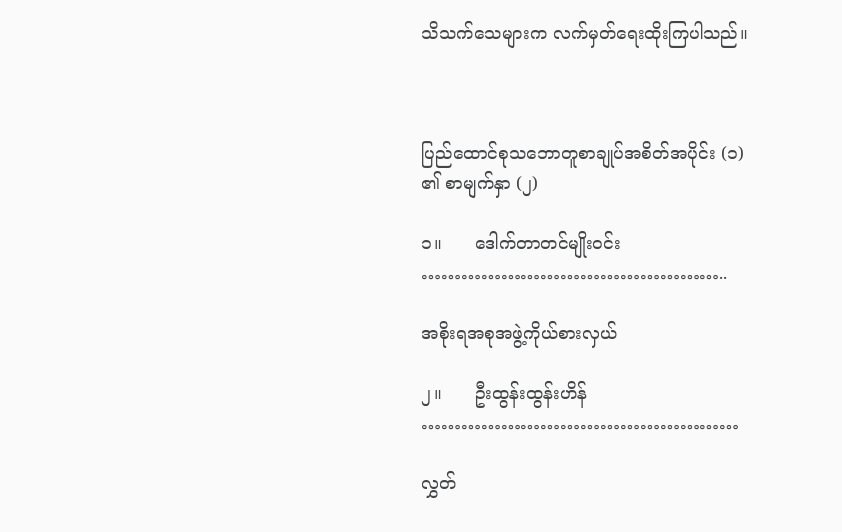သိသက်သေများက လက်မှတ်ရေးထိုးကြပါသည်။



ပြည်ထောင်စုသဘောတူစာချုပ်အစိတ်အပိုင်း (၁) ၏ စာမျက်နှာ (၂)

၁။      ဒေါက်တာတင်မျိုးဝင်း                                                            ………………………………………..

အစိုးရအစုအဖွဲ့ကိုယ်စားလှယ်

၂။      ဦးထွန်းထွန်းဟိန်                                                                   …………………………………………

လွှတ်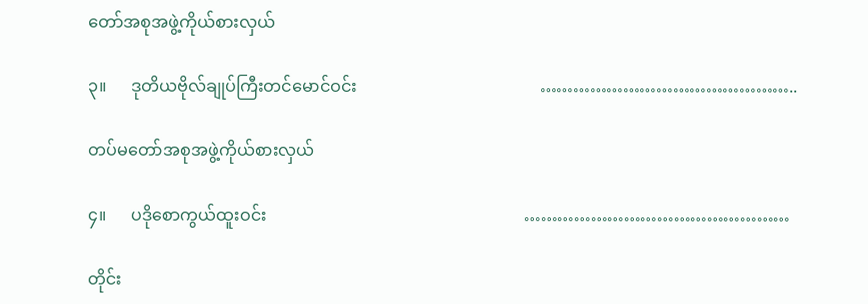တော်အစုအဖွဲ့ကိုယ်စားလှယ်

၃။      ဒုတိယဗိုလ်ချုပ်ကြီးတင်မောင်ဝင်း                                            ………………………………………..

တပ်မတော်အစုအဖွဲ့ကိုယ်စားလှယ်

၄။      ပဒိုစောကွယ်ထူးဝင်း                                                              …………………………………………

တိုင်း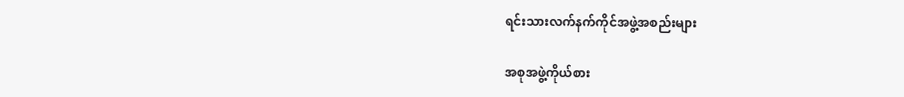ရင်းသားလက်နက်ကိုင်အဖွဲ့အစည်းများ

အစုအဖွဲ့ကိုယ်စား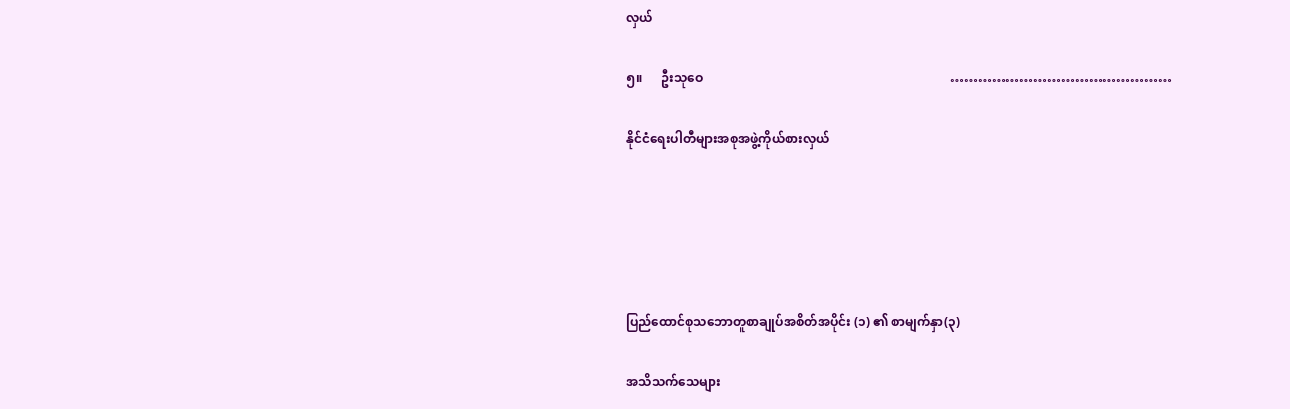လှယ်

၅။      ဦးသုဝေ                                                                               …………………………………………

နိုင်ငံရေးပါတီများအစုအဖွဲ့ကိုယ်စားလှယ်





ပြည်ထောင်စုသဘောတူစာချုပ်အစိတ်အပိုင်း (၁) ၏ စာမျက်နှာ(၃)

အသိသက်သေများ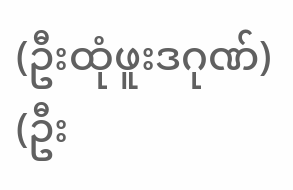(ဦးထုံဖူးဒဂုဏ်)                                                                              (ဦး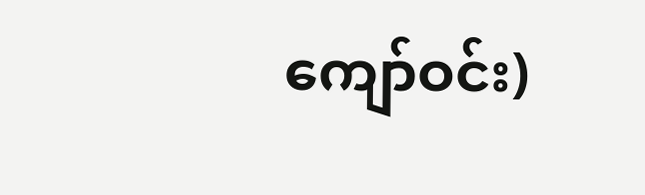ကျော်ဝင်း)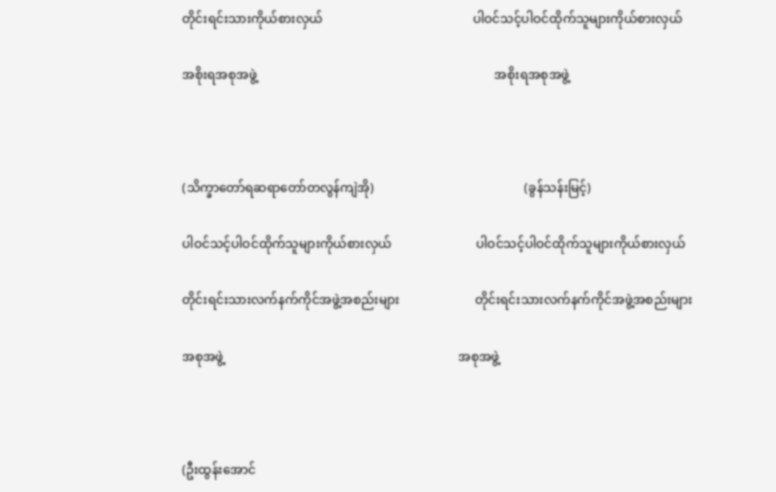တိုင်းရင်းသားကိုယ်စားလှယ်                                                ပါဝင်သင့်ပါဝင်ထိုက်သူများကိုယ်စားလှယ်

အစိုးရအစုအဖွဲ့                                                                            အစိုးရအစုအဖွဲ့



(သိက္ခာတော်ရဆရာတော်တလွန်ကျဲအို)                                                (ခွန်သန်းမြင့်)

ပါဝင်သင့်ပါဝင်ထိုက်သူများကိုယ်စားလှယ်                           ပါဝင်သင့်ပါဝင်ထိုက်သူများကိုယ်စားလှယ်

တိုင်းရင်းသားလက်နက်ကိုင်အဖွဲ့အစည်းများ                        တိုင်းရင်းသားလက်နက်ကိုင်အဖွဲ့အစည်းများ

အစုအဖွဲ့                                                                           အစုအဖွဲ့



(ဦးထွန်းအောင်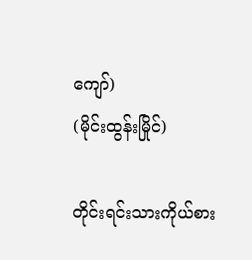ကျော်)                                                                      (မိုင်းထွန်းမြိုင်)

တိုင်းရင်းသားကိုယ်စား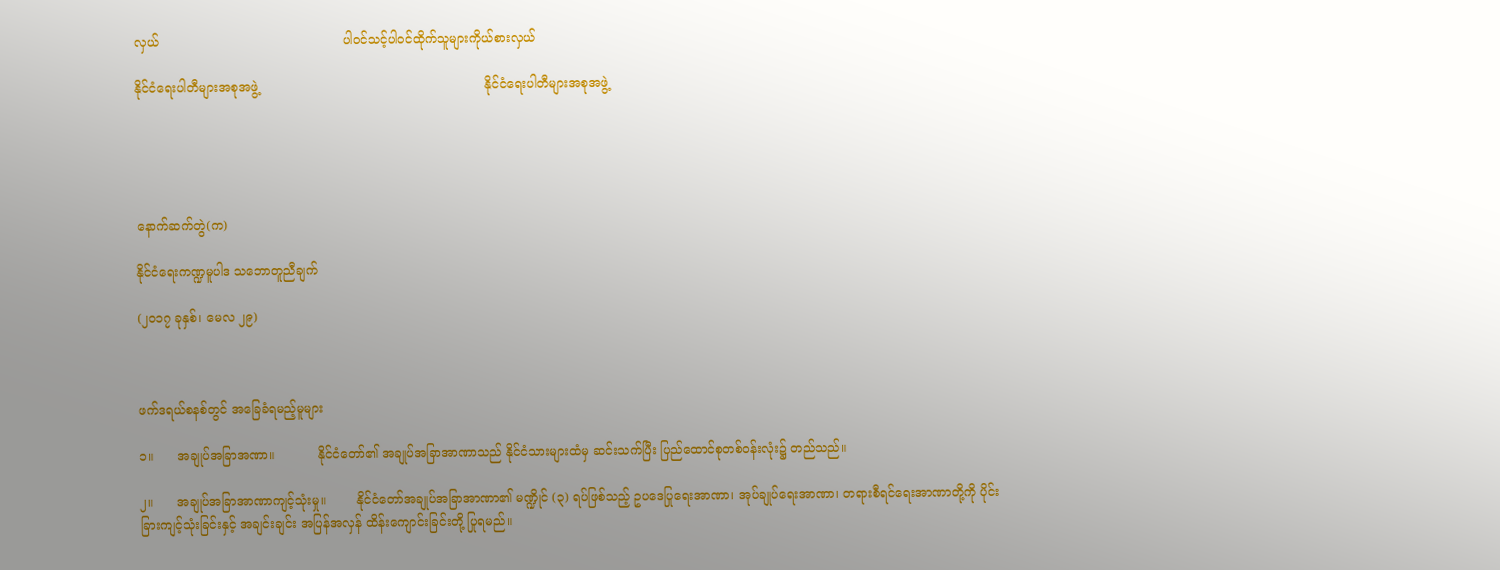လှယ်                                               ပါဝင်သင့်ပါဝင်ထိုက်သူများကိုယ်စားလှယ်

နိုင်ငံရေးပါတီများအစုအဖွဲ့                                                          နိုင်ငံရေးပါတီများအစုအဖွဲ့





နောက်ဆက်တွဲ(က)

နိုင်ငံရေးကဏ္ဍမူပါဒ သဘောတူညီချက်

(၂၀၁၇ ခုနှစ်၊ မေလ ၂၉)



ဖက်ဒရယ်စနစ်တွင် အခြေခံရမည့်မူများ

၁။      အချုပ်အခြာအဏာ။           နိုင်ငံတော်၏ အချုပ်အခြာအာဏာသည် နိုင်ငံသားများထံမှ ဆင်းသက်ပြီး ပြည်ထောင်စုတစ်ဝန်းလုံး၌ တည်သည်။

၂။      အချုပ်အခြာအာဏာကျင့်သုံးမှု။        နိုင်ငံတော်အချုပ်အခြာအာဏာ၏ မဏ္ဍိုင် (၃) ရပ်ဖြစ်သည့် ဥပဒေပြုရေးအာဏာ၊ အုပ်ချုပ်ရေးအာဏာ၊ တရားစီရင်ရေးအာဏာတို့ကို ပိုင်းခြားကျင့်သုံးခြင်းနှင့် အချင်းချင်း အပြန်အလှန် ထိန်းကျောင်းခြင်းတို့ ပြုရမည်။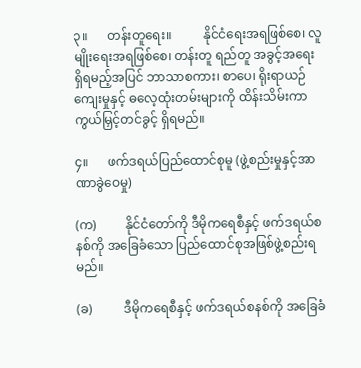၃။      တန်းတူရေး။          နိုင်ငံရေးအရဖြစ်စေ၊ လူမျိုးရေးအရဖြစ်စေ၊ တန်းတူ ရည်တူ အခွင့်အရေး ရှိရမည့်အပြင် ဘာသာစကား၊ စာပေ၊ ရိုးရာယဉ်ကျေးမှုနှင့် ဓလေ့ထုံးတမ်းများကို ထိန်းသိမ်းကာကွယ်မြှင့်တင်ခွင့် ရှိရမည်။

၄။      ဖက်ဒရယ်ပြည်ထောင်စုမူ (ဖွဲ့စည်းမှုနှင့်အာဏာခွဲဝေမှု)

(က)         နိုင်ငံတော်ကို ဒီမိုကရေစီနှင့် ဖက်ဒရယ်စနစ်ကို အခြေခံသော ပြည်ထောင်စုအဖြစ်ဖွဲ့စည်းရမည်။

(ခ)          ဒီမိုကရေစီနှင့် ဖက်ဒရယ်စနစ်ကို အခြေခံ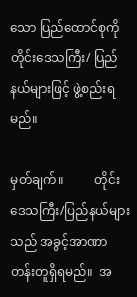သော ပြည်ထောင်စုကို တိုင်းဒေသကြီး/ ပြည်နယ်များဖြင့် ဖွဲ့စည်းရမည်။

မှတ်ချက်။          တိုင်းဒေသကြီး/ပြည်နယ်များသည် အခွင့်အာဏာတန်းတူရှိရမည်။  အ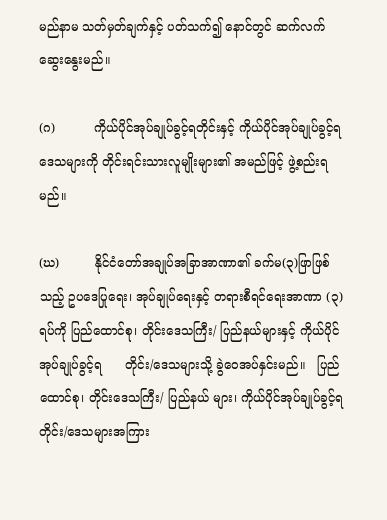မည်နာမ သတ်မှတ်ချက်နှင့် ပတ်သက်၍ နောင်တွင် ဆက်လက် ဆွေးနွေးမည်။

(ဂ)          ကိုယ်ပိုင်အုပ်ချုပ်ခွင့်ရတိုင်းနှင့် ကိုယ်ပိုင်အုပ်ချုပ်ခွင့်ရဒေသများကို တိုင်းရင်းသားလူမျိုးများ၏ အမည်ဖြင့် ဖွဲ့စည်းရမည်။

(ဃ)         နိုင်ငံတော်အချုပ်အခြာအာဏာ၏ ခက်မ(၃)ဖြာဖြစ်သည့် ဥပဒေပြုရေး၊ အုပ်ချုပ်ရေးနှင့် တရားစီရင်ရေးအာဏာ (၃) ရပ်ကို ပြည်ထောင်စု၊ တိုင်းဒေသကြီး/ ပြည်နယ်များနှင့် ကိုယ်ပိုင် အုပ်ချုပ်ခွင့်ရ      တိုင်း/ဒေသများသို့ ခွဲဝေအပ်နှင်းမည်။   ပြည်ထောင်စု၊ တိုင်းဒေသကြီး/ ပြည်နယ် များ၊ ကိုယ်ပိုင်အုပ်ချုပ်ခွင့်ရတိုင်း/ဒေသများအကြား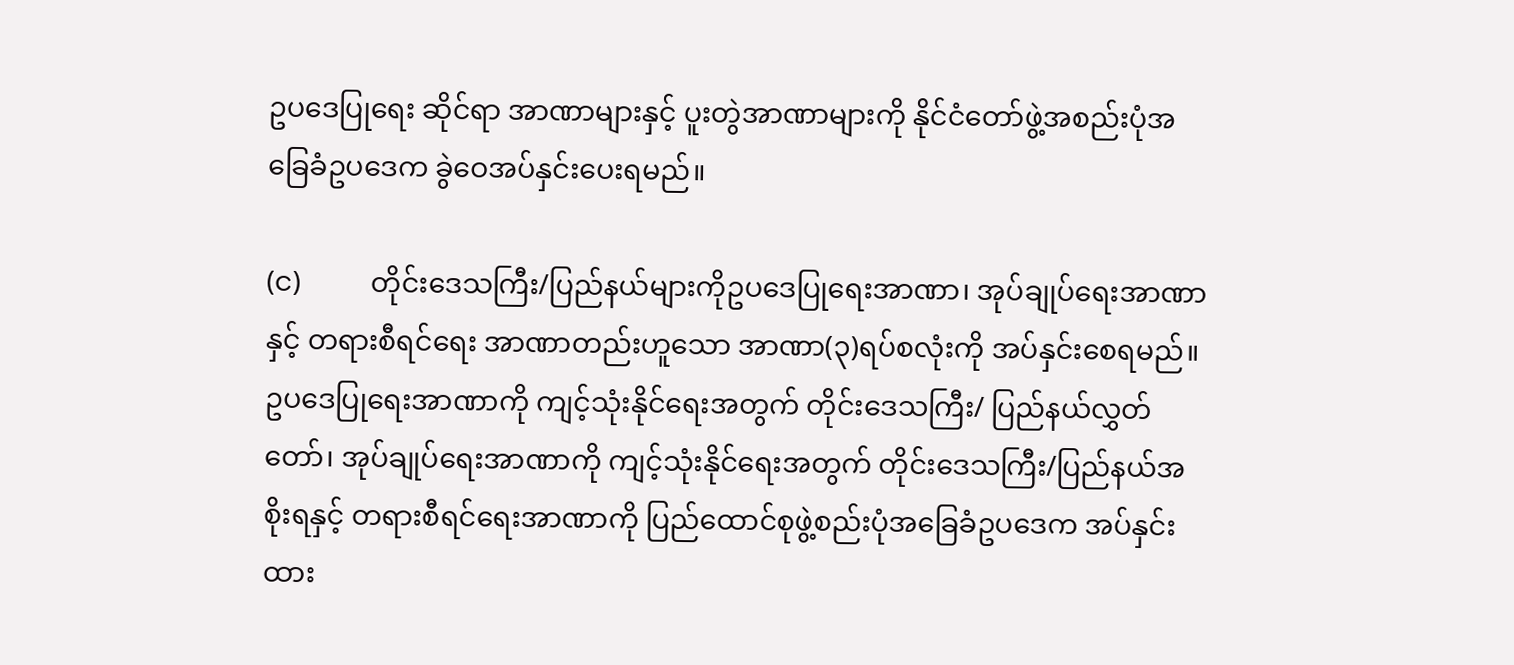ဥပဒေပြုရေး ဆိုင်ရာ အာဏာများနှင့် ပူးတွဲအာဏာများကို နိုင်ငံတော်ဖွဲ့အစည်းပုံအခြေခံဥပဒေက ခွဲဝေအပ်နှင်းပေးရမည်။

(င)          တိုင်းဒေသကြီး/ပြည်နယ်များကိုဥပဒေပြုရေးအာဏာ၊ အုပ်ချုပ်ရေးအာဏာနှင့် တရားစီရင်ရေး အာဏာတည်းဟူသော အာဏာ(၃)ရပ်စလုံးကို အပ်နှင်းစေရမည်။ ဥပဒေပြုရေးအာဏာကို ကျင့်သုံးနိုင်ရေးအတွက် တိုင်းဒေသကြီး/ ပြည်နယ်လွှတ်တော်၊ အုပ်ချုပ်ရေးအာဏာကို ကျင့်သုံးနိုင်ရေးအတွက် တိုင်းဒေသကြီး/ပြည်နယ်အစိုးရနှင့် တရားစီရင်ရေးအာဏာကို ပြည်ထောင်စုဖွဲ့စည်းပုံအခြေခံဥပဒေက အပ်နှင်းထား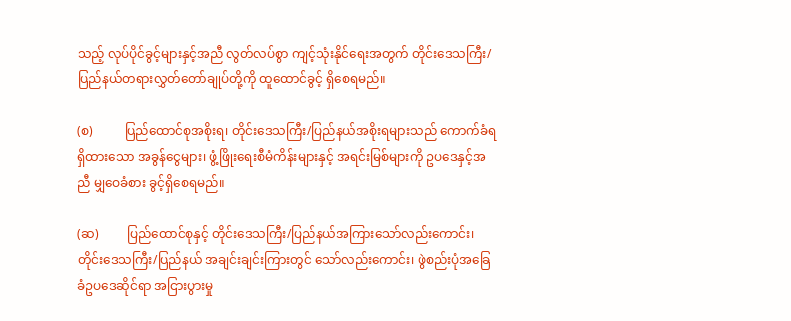သည့် လုပ်ပိုင်ခွင့်များနှင့်အညီ လွတ်လပ်စွာ ကျင့်သုံးနိုင်ရေးအတွက် တိုင်းဒေသကြီး/ ပြည်နယ်တရားလွှတ်တော်ချုပ်တို့ကို ထူထောင်ခွင့် ရှိစေရမည်။

(စ)          ပြည်ထောင်စုအစိုးရ၊ တိုင်းဒေသကြီး/ပြည်နယ်အစိုးရများသည် ကောက်ခံရရှိထားသော အခွန်ငွေများ၊ ဖွံ့ဖြိုးရေးစီမံကိန်းများနှင့် အရင်းမြစ်များကို ဥပဒေနှင့်အညီ မျှဝေခံစား ခွင့်ရှိစေရမည်။

(ဆ)         ပြည်ထောင်စုနှင့် တိုင်းဒေသကြီး/ပြည်နယ်အကြားသော်လည်းကောင်း၊ တိုင်းဒေသကြီး/ပြည်နယ် အချင်းချင်းကြားတွင် သော်လည်းကောင်း၊ ဖွဲစည်းပုံအခြေခံဥပဒေဆိုင်ရာ အငြားပွားမှု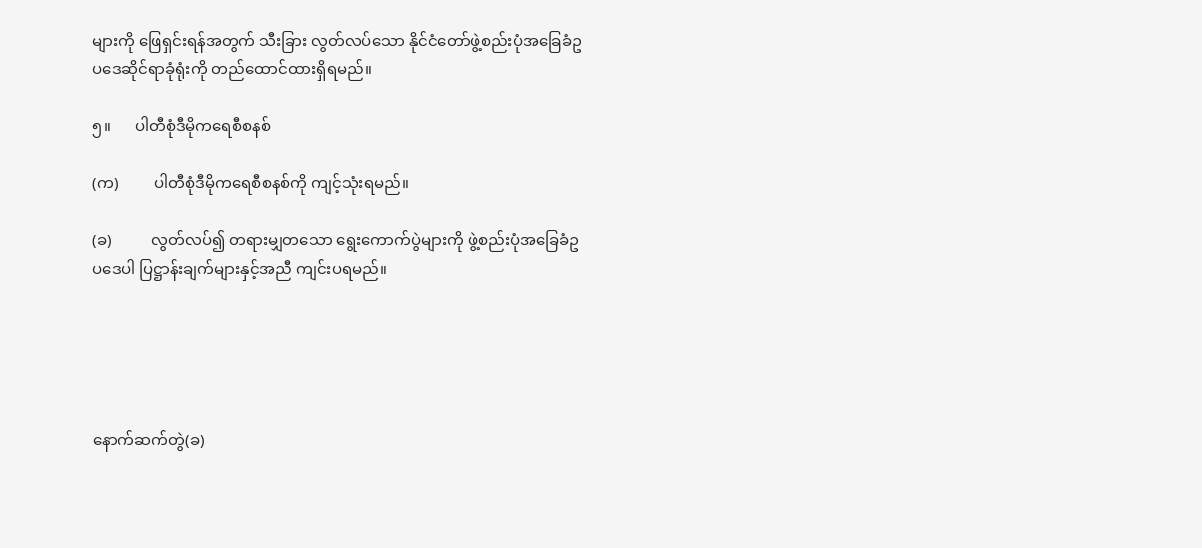များကို ဖြေရှင်းရန်အတွက် သီးခြား လွတ်လပ်သော နိုင်ငံတော်ဖွဲ့စည်းပုံအခြေခံဥပဒေဆိုင်ရာခုံရုံးကို တည်ထောင်ထားရှိရမည်။

၅။      ပါတီစုံဒီမိုကရေစီစနစ်

(က)         ပါတီစုံဒီမိုကရေစီစနစ်ကို ကျင့်သုံးရမည်။

(ခ)          လွတ်လပ်၍ တရားမျှတသော ရွေးကောက်ပွဲများကို ဖွဲ့စည်းပုံအခြေခံဥပဒေပါ ပြဋ္ဌာန်းချက်များနှင့်အညီ ကျင်းပရမည်။





နောက်ဆက်တွဲ(ခ)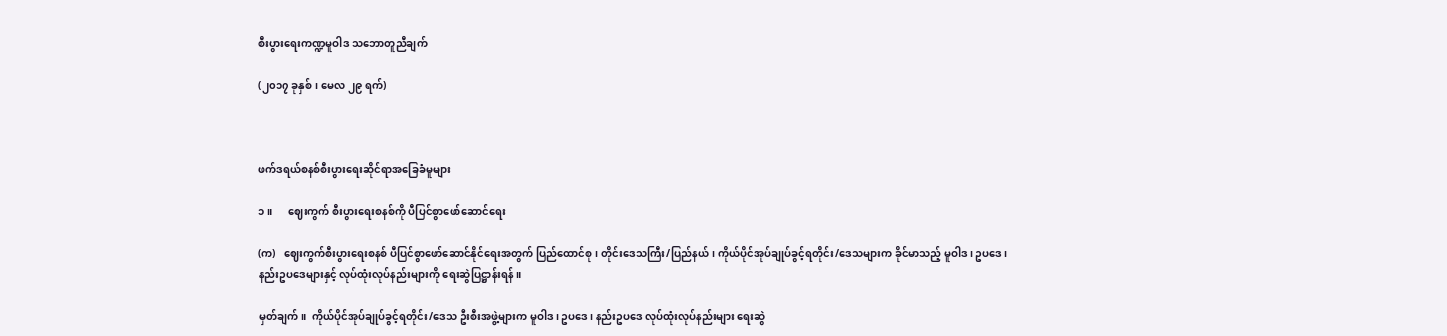စီးပွားရေးကဏ္ဍမူဝါဒ သဘောတူညီချက်

(၂၀၁၇ ခုနှစ်၊ မေလ ၂၉ ရက်)



ဖက်ဒရယ်စနစ်စီးပွားရေးဆိုင်ရာအခြေခံမူများ

၁။      ဈေးကွက် စီးပွားရေးစနစ်ကို ပီပြင်စွာဖော်ဆောင်ရေး

(က)   ဈေးကွက်စီးပွားရေးစနစ် ပီပြင်စွာဖော်ဆောင်နိုင်ရေးအတွက် ပြည်ထောင်စု၊ တိုင်းဒေသကြီး/ပြည်နယ်၊ ကိုယ်ပိုင်အုပ်ချုပ်ခွင့်ရတိုင်း/ဒေသများက ခိုင်မာသည့် မူဝါဒ၊ ဥပဒေ၊    နည်းဥပဒေများနှင့် လုပ်ထုံးလုပ်နည်းများကို ရေးဆွဲပြဋ္ဌာန်းရန်။

မှတ်ချက်။  ကိုယ်ပိုင်အုပ်ချုပ်ခွင့်ရတိုင်း/ဒေသ ဦးစီးအဖွဲ့များက မူဝါဒ၊ ဥပဒေ၊ နည်းဥပဒေ လုပ်ထုံးလုပ်နည်းများ ရေးဆွဲ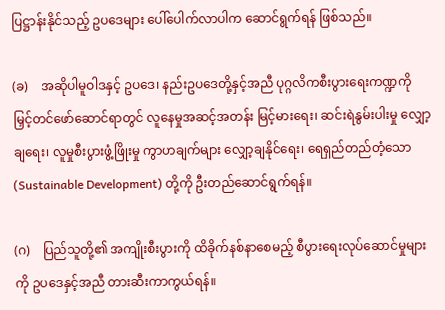ပြဋ္ဌာန်းနိုင်သည့် ဥပဒေများ ပေါ်ပေါက်လာပါက ဆောင်ရွက်ရန် ဖြစ်သည်။

(ခ)    အဆိုပါမူဝါဒနှင့် ဥပဒေ၊ နည်းဥပဒေတို့နှင့်အညီ ပုဂ္ဂလိကစီးပွားရေးကဏ္ဍကို မြှင့်တင်ဖော်ဆောင်ရာတွင် လူနေမှုအဆင့်အတန်း မြင့်မားရေး၊ ဆင်းရဲနွမ်းပါးမှု လျှော့ချရေး၊ လူမှုစီးပွားဖွံ့ဖြိုးမှု ကွာဟချက်များ လျှော့ချနိုင်‌ရေး၊ ရေရှည်တည်တံ့သော (Sustainable Development) တို့ကို ဦးတည်ဆောင်ရွက်ရန်။

(ဂ)    ပြည်သူတို့၏ အကျိုးစီးပွားကို ထိခိုက်နစ်နာစေမည့် စီပွားရေးလုပ်ဆောင်မှုများကို ဥပဒေနှင့်အညီ တားဆီးကာကွယ်ရန်။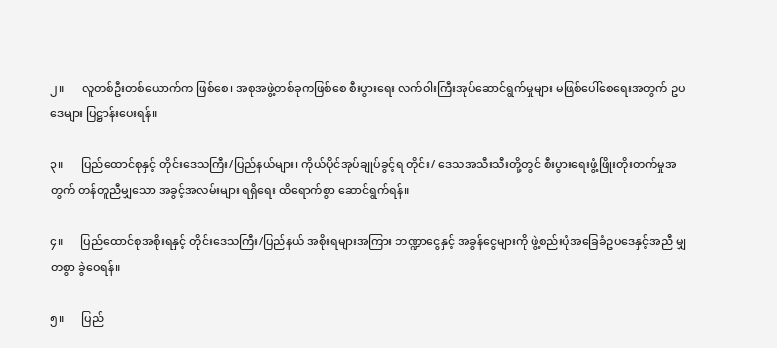၂။      လူတစ်ဦးတစ်ယောက်က ဖြစ်စေ၊ အစုအဖွဲ့တစ်ခုကဖြစ်စေ စီးပွားရေး လက်ဝါးကြီးအုပ်ဆောင်ရွက်မှုများ မဖြစ်ပေါ်စေရေးအတွက် ဥပဒေများ ပြဋ္ဌာန်းပေးရန်။

၃။      ပြည်ထောင်စုနှင့် တိုင်းဒေသကြီး/ပြည်နယ်များ၊ ကိုယ်ပိုင်အုပ်ချုပ်ခွင့်ရ တိုင်း/ ဒေသအသီးသီးတို့တွင် စီးပွားရေးဖွံ့ဖြိုးတိုးတက်မှုအတွက် တန်တူညီမျှသော အခွင့်အလမ်းများ ရရှိရေး ထိရောက်စွာ ဆောင်ရွက်ရန်။

၄။      ပြည်ထောင်စုအစိုးရနှင့် တိုင်းဒေသကြီး/ပြည်နယ် အစိုးရများအကြား ဘဏ္ဍာငွေနှင့် အခွန်ငွေများကို ဖွဲ့စည်းပုံအခြေခံဥပဒေနှင့်အညီ မျှတစွာ ခွဲဝေရန်။

၅။      ပြည်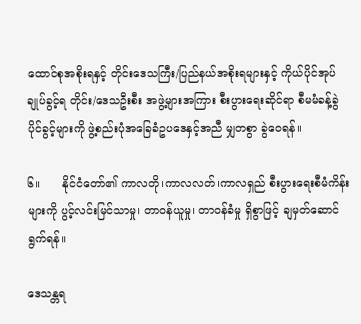ထောင်စုအစိုးရနှင့် တိုင်းဒေသကြီး/ပြည်နယ်အစိုးရများနှင့် ကိုယ်ပိုင်အုပ်ချုပ်ခွင့်ရ တိုင်း/ဒေသဦးစီး အဖွဲ့များအကြား စီးပွားရေးဆိုင်ရာ စီမမံခန့်ခွဲပိုင်ခွင့်များကို ဖွဲ့စည်းပုံအခြေခံဥပဒေနှင့်အညီ မျှတစွာ ခွဲဝေရန်။

၆။      နိုင်ငံတော်၏ ကာလတို၊ကာလလတ်၊ကာလရှည် စီးပွားရေးစီမံကိန်းများကို ပွင့်လင်းမြင်သာမှု၊ တာဝန်ယူမှု၊ တာဝန်ခံမှု ရှိစွာဖြင့် ချမှတ်ဆောင်ရွက်ရန်။

ဒေသန္တရ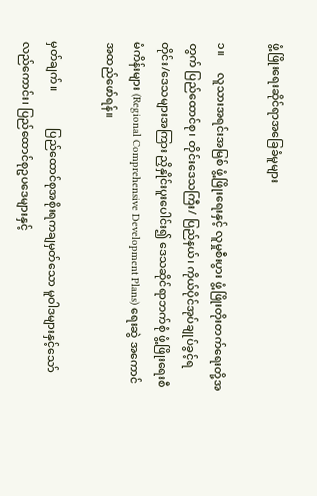ဖွံ့ဖြိုးရေးဆိုင်ရာအခြေခံမူများ

၁။      လူသားအရင်းအမြစ် ဖွံ့ဖြိုးရေးနှင့် လူမှုစီးပွား ဖွံ့ဖြိုးတိုးတက်ရေးတို့အတွက် ပြည်ထောင်စု၊ တိုင်းဒေသကြီး/ ပြည်နယ်၊ ကိုယ်ပိုင်အုပ်ချုပ်ခွင့်ရ တိုင်း/ဒေသများအကြား ညှိနှိုင်းပူးပေါင်း၍ ဒေသဆိုင်ရာဘက်စုံ ဖွံ့ဖြိုးရေးစီမံကိန်းများ (Regional Comprehensive Development Plans) ရေးဆွဲ အကောင်အထည်ဖော်ရန်။

မှတ်ချက်။             ပြည်ထောင်စုအစိုးရကချမှတ်သော မူဝါဒများနှင့်သော်လည်ကောင်း၊ ပြည်ထောင်စုဥပဒေများနှင့်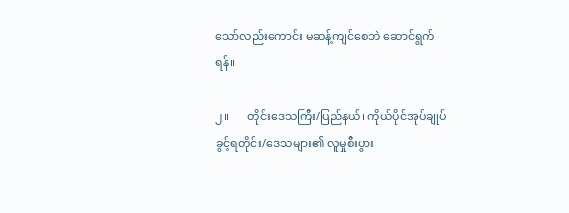သော်လည်းကောင်း မဆန့်ကျင်စေဘဲ ဆောင်ရွက်ရန်။

၂။      တိုင်းဒေသကြီး/ပြည်နယ်၊ ကိုယ်ပိုင်အုပ်ချုပ်ခွင့်ရတိုင်း/ဒေသများ၏ လူမှုစီးပွား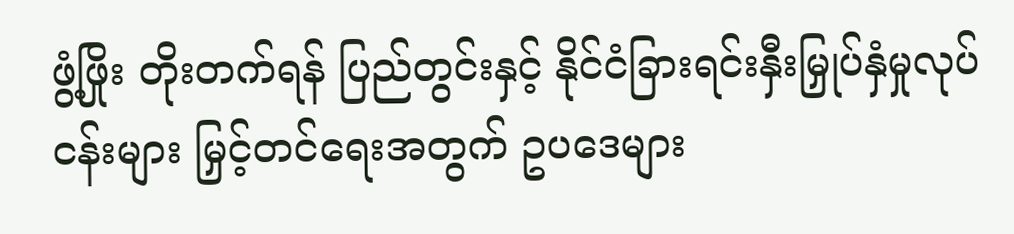ဖွံ့ဖြိုး တိုးတက်ရန် ပြည်တွင်းနှင့် နိုင်ငံခြားရင်းနှီးမြှုပ်နှံမှုလုပ်ငန်းများ မြှင့်တင်ရေးအတွက် ဥပဒေများ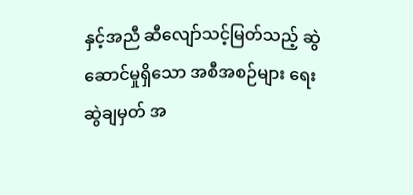နှင့်အညီ ဆီလျော်သင့်မြတ်သည့် ဆွဲဆောင်မှုရှိသော အစီအစဉ်များ ရေးဆွဲချမှတ် အ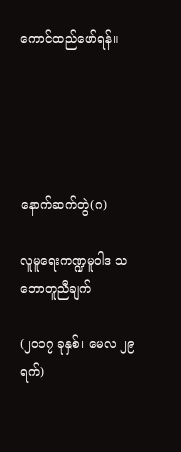ကောင်ထည်ဖော်ရန်။





နောက်ဆက်တွဲ(ဂ)

လူမူရေးကဏ္ဍမူဝါဒ သဘောတူညီချက်

(၂၀၁၇ ခုနှစ်၊ မေလ ၂၉ ရက်)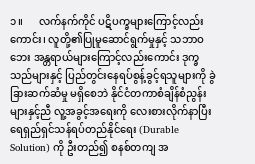၁။      လက်နက်ကိုင် ပဋိပက္ခများကြောင့်လည်းကောင်း၊ လူတို့၏ပြုမူဆောင်ရွက်မှုနှင့် သဘာဝဘေး အန္တရာယ်များကြောင့်လည်းကောင်း ဒုက္ခသည်များနှင့် ပြည်တွင်းနေရပ်စွန့်ခွင့်ရသူများကို ခွဲခြားဆက်ဆံမှု မရှိစေဘဲ နိုင်ငံတကာစံချိန်စံညွန်းများနှင့်ညီ လူ့အခွင့်အရေးကို လေးစားလိုက်နာပြီး ရေရှည်ရှင်သန်ရပ်တည်နိုင်ရေး (Durable Solution) ကို ဦးတည်၍ စနစ်တကျ အ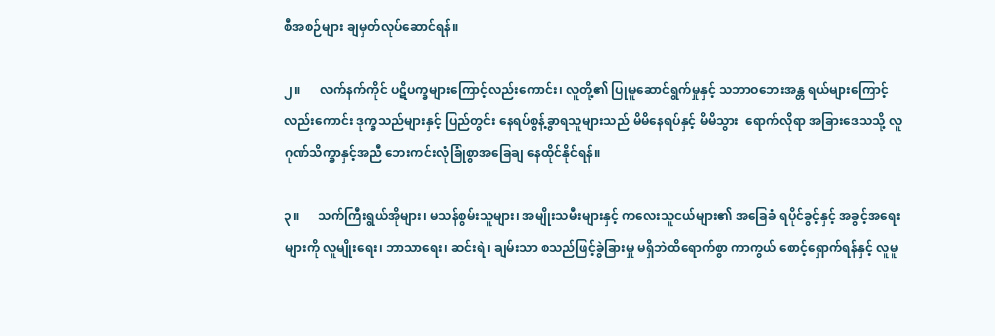စီအစဉ်များ ချမှတ်လုပ်ဆောင်ရန်။

၂။      လက်နက်ကိုင် ပဋိပက္ခများကြောင့်လည်းကောင်း၊ လူတို့၏ ပြုမူဆောင်ရွက်မှုနှင့် သဘာဝဘေးအန္တ ရယ်များကြောင့်လည်းကောင်း ဒုက္ခသည်များနှင့် ပြည်တွင်း နေရပ်စွန့်ခွာရသူများသည် မိမိနေရပ်နှင့် မိမိသွား  ရောက်လိုရာ အခြားဒေသသို့ လူဂုဏ်သိက္ခာနှင့်အညီ ဘေးကင်းလုံခြုံစွာအခြေချ နေထိုင်နိုင်ရန်။

၃။      သက်ကြီးရွယ်အိုများ၊ မသန်စွမ်းသူများ၊ အမျိုးသမီးများနှင့် ကလေးသူငယ်များ၏ အခြေခံ ရပိုင်ခွင့်နှင့် အခွင့်အရေးများကို လူမျိုးရေး၊ ဘာသာရေး၊ ဆင်းရဲ၊ ချမ်းသာ စသည်ဖြင့်ခွဲခြားမှု မရှိဘဲထိရောက်စွာ ကာကွယ် စောင့်ရှောက်ရန်နှင့် လူမူ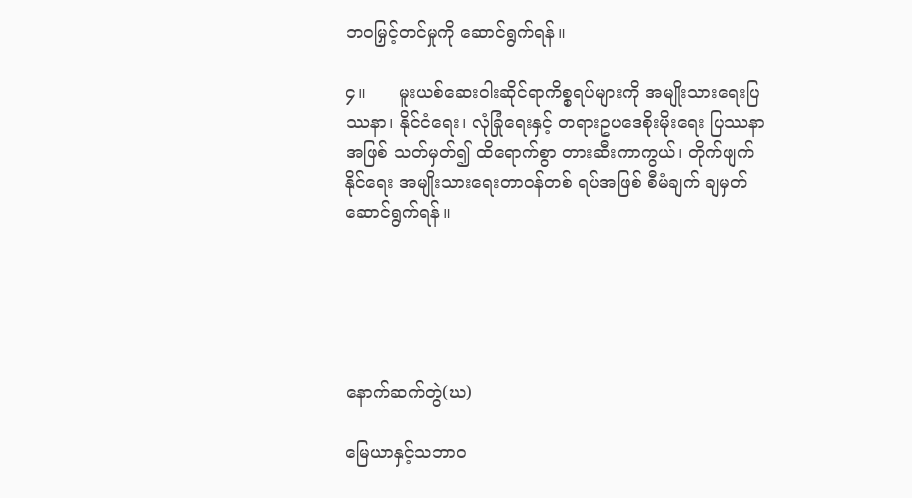ဘဝမြှင့်တင်မှုကို ဆောင်ရွက်ရန်။

၄။      မူးယစ်ဆေးဝါးဆိုင်ရာကိစ္စရပ်များကို အမျိုးသားရေးပြဿနာ၊ နိုင်ငံရေး၊ လုံခြုံရေးနှင့် တရားဥပဒေစိုးမိုးရေး ပြဿနာအဖြစ် သတ်မှတ်၍ ထိရောက်စွာ တားဆီးကာကွယ်၊ တိုက်ဖျက်နိုင်ရေး အမျိုးသားရေးတာဝန်တစ် ရပ်အဖြစ် စီမံချက် ချမှတ်ဆောင်ရွက်ရန်။





နောက်ဆက်တွဲ(ဃ)

မြေယာနှင့်သဘာဝ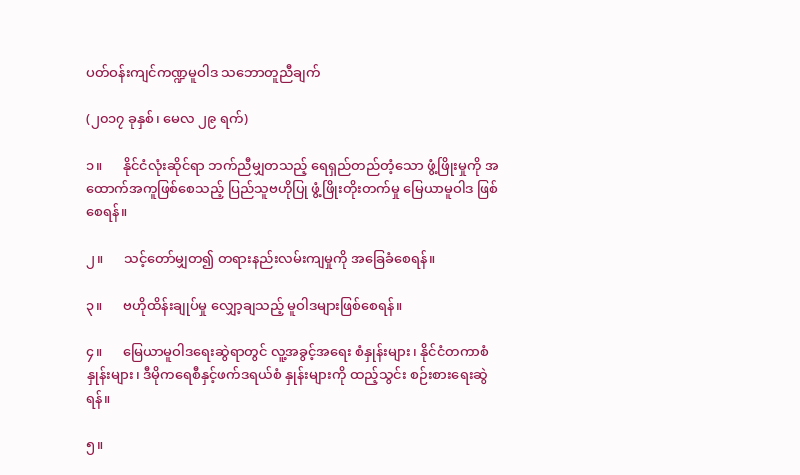ပတ်ဝန်းကျင်ကဏ္ဍမူဝါဒ သဘောတူညီချက်

(၂၀၁၇ ခုနှစ်၊ မေလ ၂၉ ရက်)

၁။      နိုင်ငံလုံးဆိုင်ရာ ဘက်ညီမျှတသည့် ရေရှည်တည်တံ့သော ဖွံ့ဖြိုးမှုကို အထောက်အကူဖြစ်စေသည့် ပြည်သူဗဟိုပြု ဖွံ့ဖြိုးတိုးတက်မှု မြေယာမူဝါဒ ဖြစ်စေရန်။

၂။      သင့်တော်မျှတ၍ တရားနည်းလမ်းကျမှုကို အခြေခံစေရန်။

၃။      ဗဟိုထိန်းချုပ်မှု လျှော့ချသည့် မူဝါဒများဖြစ်စေရန်။

၄။      မြေယာမူဝါဒရေးဆွဲရာတွင် လူ့အခွင့်အရေး စံနှုန်းများ၊ နိုင်ငံတကာစံနှုန်းများ၊ ဒီမိုကရေစီနှင့်ဖက်ဒရယ်စံ နှုန်းများကို ထည့်သွင်း စဉ်းစားရေးဆွဲရန်။

၅။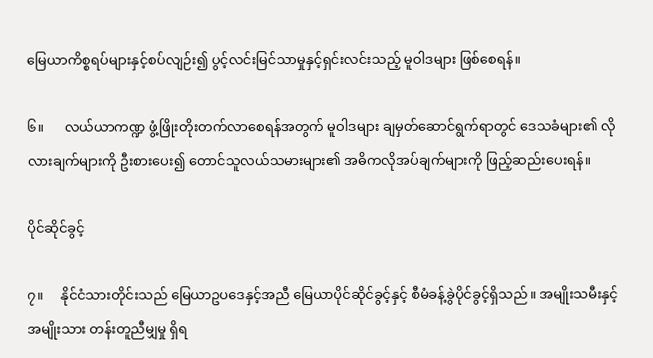မြေယာကိစ္စရပ်များနှင့်စပ်လျဉ်း၍ ပွင့်လင်းမြင်သာမှုနှင့်ရှင်းလင်းသည့် မူဝါဒများ ဖြစ်စေရန်။

၆။      လယ်ယာကဏ္ဍ ဖွံ့ဖြိုးတိုးတက်လာစေရန်အတွက် မူဝါဒများ ချမှတ်ဆောင်ရွက်ရာတွင် ဒေသခံများ၏ လိုလားချက်များကို ဦးစားပေး၍ တောင်သူလယ်သမားများ၏ အဓိကလိုအပ်ချက်များကို ဖြည့်ဆည်းပေးရန်။

ပိုင်ဆိုင်ခွင့်

၇။     နိုင်ငံသားတိုင်းသည် မြေယာဥပဒေနှင့်အညီ မြေယာပိုင်ဆိုင်ခွင့်နှင့် စီမံခန့်ခွဲပိုင်ခွင့်ရှိသည်။ အမျိုးသမီးနှင့် အမျိုးသား တန်းတူညီမျှမှု ရှိရ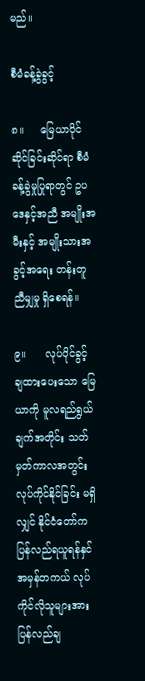မည်။

စီမံခန့်ခွဲခွင့်

၈။     မြေယာပိုင်ဆိုင်ခြင်းဆိုင်ရာ စီမံခန့်ခွဲမှုပြုရာတွင် ဥပဒေနှင့်အညီ အမျိုးအမီးနှင့် အမျိုးသားအခွင့်အရေး တန်းတူညီမျှမှု ရှိစေရန်။

၉။      လုပ်ပိုင်ခွင့် ချထားပေးသော မြေယာကို မူလရည်ရွယ်ချက်အတိုင်း သတ်မှတ်ကာလအတွင်း လုပ်ကိုင်နိုင်ခြင်း မရှိလျှင် နိုင်ငံတော်က ပြန်လည်ရယူရန်နှင် အမှန်တကယ် လုပ်ကိုင်လိုသူများအား ပြန်လည်ချ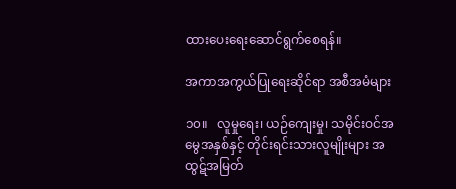ထားပေးရေးဆောင်ရွက်စေရန်။

အကာအကွယ်ပြုရေးဆိုင်ရာ အစီအမံများ

၁၀။   လူမှုရေး၊ ယဉ်ကျေးမှု၊ သမိုင်းဝင်အမွေအနှစ်နှင့် တိုင်းရင်းသားလူမျိုးများ အထွဋ်အမြတ်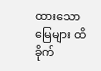ထားသော မြေများ ထိခိုက်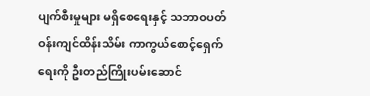ပျက်စီးမှုများ မရှိစေရေးနှင့် သဘာဝပတ်ဝန်းကျင်ထိန်းသိမ်း ကာကွယ်စောင့်ရှေက်ရေးကို ဦးတည်ကြိုးပမ်းဆောင်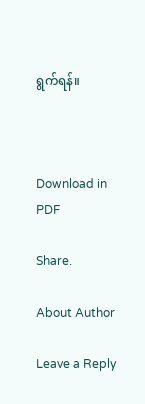ရွက်ရန်။



Download in PDF

Share.

About Author

Leave a Reply